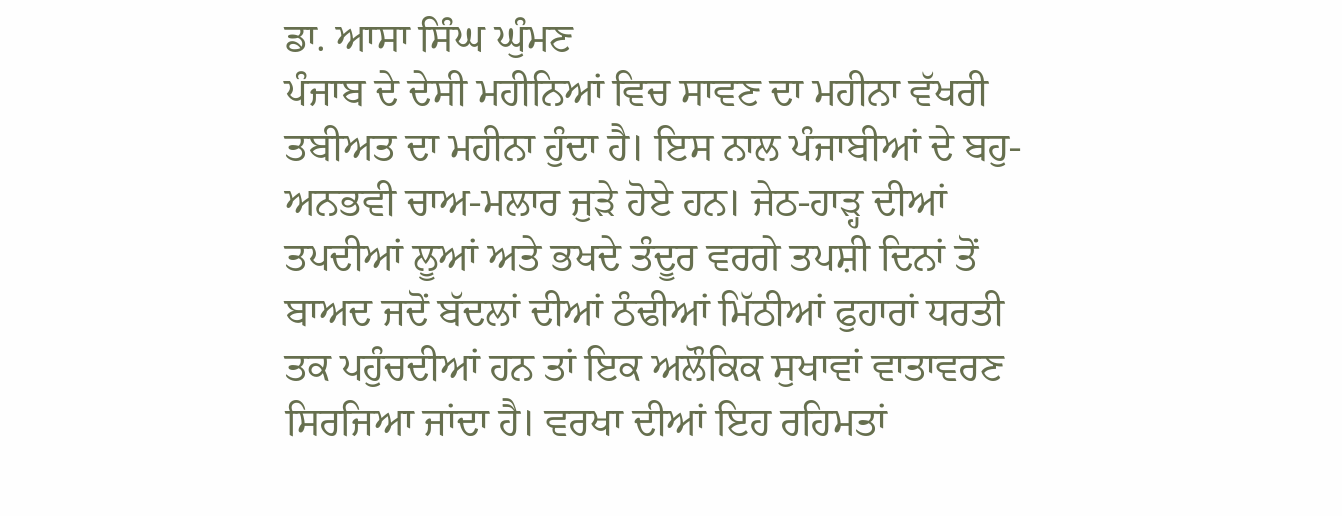ਡਾ. ਆਸਾ ਸਿੰਘ ਘੁੰਮਣ
ਪੰਜਾਬ ਦੇ ਦੇਸੀ ਮਹੀਨਿਆਂ ਵਿਚ ਸਾਵਣ ਦਾ ਮਹੀਨਾ ਵੱਖਰੀ ਤਬੀਅਤ ਦਾ ਮਹੀਨਾ ਹੁੰਦਾ ਹੈ। ਇਸ ਨਾਲ ਪੰਜਾਬੀਆਂ ਦੇ ਬਹੁ-ਅਨਭਵੀ ਚਾਅ-ਮਲਾਰ ਜੁੜੇ ਹੋਏ ਹਨ। ਜੇਠ-ਹਾੜ੍ਹ ਦੀਆਂ ਤਪਦੀਆਂ ਲੂਆਂ ਅਤੇ ਭਖਦੇ ਤੰਦੂਰ ਵਰਗੇ ਤਪਸ਼ੀ ਦਿਨਾਂ ਤੋਂ ਬਾਅਦ ਜਦੋਂ ਬੱਦਲਾਂ ਦੀਆਂ ਠੰਢੀਆਂ ਮਿੱਠੀਆਂ ਫੁਹਾਰਾਂ ਧਰਤੀ ਤਕ ਪਹੁੰਚਦੀਆਂ ਹਨ ਤਾਂ ਇਕ ਅਲੌਕਿਕ ਸੁਖਾਵਾਂ ਵਾਤਾਵਰਣ ਸਿਰਜਿਆ ਜਾਂਦਾ ਹੈ। ਵਰਖਾ ਦੀਆਂ ਇਹ ਰਹਿਮਤਾਂ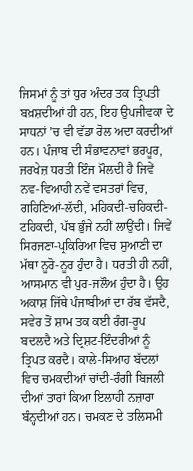ਜਿਸਮਾਂ ਨੂੰ ਤਾਂ ਧੁਰ ਅੰਦਰ ਤਕ ਤ੍ਰਿਪਤੀ ਬਖ਼ਸ਼ਦੀਆਂ ਹੀ ਹਨ, ਇਹ ਉਪਜੀਵਕਾ ਦੇ ਸਾਧਨਾਂ ’ਚ ਵੀ ਵੱਡਾ ਰੋਲ ਅਦਾ ਕਰਦੀਆਂ ਹਨ। ਪੰਜਾਬ ਦੀ ਸੰਭਾਵਨਾਵਾਂ ਭਰਪੂਰ, ਜਰਖੇਜ਼ ਧਰਤੀ ਇੰਜ ਮੌਲਦੀ ਹੈ ਜਿਵੇਂ ਨਵ-ਵਿਆਹੀ ਨਵੇਂ ਵਸਤਰਾਂ ਵਿਚ, ਗਹਿਣਿਆਂ-ਲੱਦੀ, ਮਹਿਕਦੀ-ਚਹਿਕਦੀ-ਟਹਿਕਦੀ, ਪੱਬ ਭੁੰਜੇ ਨਹੀਂ ਲਾਉਂਦੀ। ਜਿਵੇਂ ਸਿਰਜਣਾ-ਪ੍ਰਕਿਰਿਆ ਵਿਚ ਸੁਆਣੀ ਦਾ ਮੱਥਾ ਨੂਰੋ-ਨੂਰ ਹੁੰਦਾ ਹੈ। ਧਰਤੀ ਹੀ ਨਹੀਂ, ਆਸਮਾਨ ਵੀ ਪੁਰ-ਜਲੌਅ ਹੁੰਦਾ ਹੈ। ਉਹ ਅਕਾਸ਼ ਜਿੱਥੇ ਪੰਜਾਬੀਆਂ ਦਾ ਰੱਬ ਵੱਸਦੈ, ਸਵੇਰ ਤੋਂ ਸ਼ਾਮ ਤਕ ਕਈ ਰੰਗ-ਰੂਪ ਬਦਲਦੈ ਅਤੇ ਦ੍ਰਿਸ਼ਟ-ਇੰਦਰੀਆਂ ਨੂੰ ਤ੍ਰਿਪਤ ਕਰਦੈ। ਕਾਲੇ-ਸਿਆਹ ਬੱਦਲਾਂ ਵਿਚ ਚਮਕਦੀਆਂ ਚਾਂਦੀ-ਰੰਗੀ ਬਿਜਲੀ ਦੀਆਂ ਤਾਰਾਂ ਕਿਆ ਇਲਾਹੀ ਨਜ਼ਾਰਾ ਬੰਨ੍ਹਦੀਆਂ ਹਨ। ਚਮਕਣ ਦੇ ਤਲਿਸਮੀ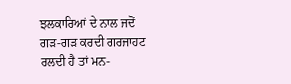ਝਲਕਾਰਿਆਂ ਦੇ ਨਾਲ ਜਦੋਂ ਗੜ-ਗੜ ਕਰਦੀ ਗਰਜਾਹਟ ਰਲਦੀ ਹੈ ਤਾਂ ਮਨ-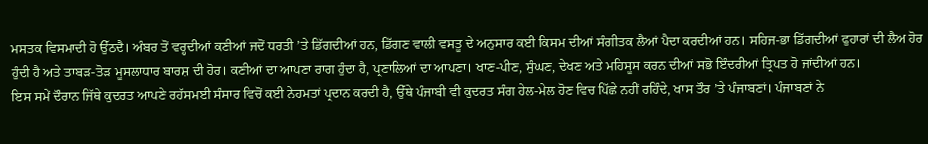ਮਸਤਕ ਵਿਸਮਾਦੀ ਹੋ ਉੱਠਦੈ। ਅੰਬਰ ਤੋਂ ਵਰ੍ਹਦੀਆਂ ਕਣੀਆਂ ਜਦੋਂ ਧਰਤੀ ’ਤੇ ਡਿੱਗਦੀਆਂ ਹਨ, ਡਿੱਗਣ ਵਾਲੀ ਵਸਤੂ ਦੇ ਅਨੁਸਾਰ ਕਈ ਕਿਸਮ ਦੀਆਂ ਸੰਗੀਤਕ ਲੈਆਂ ਪੈਦਾ ਕਰਦੀਆਂ ਹਨ। ਸਹਿਜ-ਭਾ ਡਿੱਗਦੀਆਂ ਫੁਹਾਰਾਂ ਦੀ ਲੈਅ ਹੋਰ ਹੁੰਦੀ ਹੈ ਅਤੇ ਤਾਬੜ-ਤੋੜ ਮੂਸਲਾਧਾਰ ਬਾਰਸ਼ ਦੀ ਹੋਰ। ਕਣੀਆਂ ਦਾ ਆਪਣਾ ਰਾਗ ਹੁੰਦਾ ਹੈ, ਪ੍ਰਣਾਲਿਆਂ ਦਾ ਆਪਣਾ। ਖਾਣ-ਪੀਣ, ਸੁੰਘਣ, ਦੇਖਣ ਅਤੇ ਮਹਿਸੂਸ ਕਰਨ ਦੀਆਂ ਸਭੋ ਇੰਦਰੀਆਂ ਤ੍ਰਿਪਤ ਹੋ ਜਾਂਦੀਆਂ ਹਨ।
ਇਸ ਸਮੇਂ ਦੌਰਾਨ ਜਿੱਥੇ ਕੁਦਰਤ ਆਪਣੇ ਰਹੱਸਮਈ ਸੰਸਾਰ ਵਿਚੋਂ ਕਈ ਨੇਹਮਤਾਂ ਪ੍ਰਦਾਨ ਕਰਦੀ ਹੈ, ਉੱਥੇ ਪੰਜਾਬੀ ਵੀ ਕੁਦਰਤ ਸੰਗ ਹੇਲ-ਮੇਲ ਹੋਣ ਵਿਚ ਪਿੱਛੇ ਨਹੀਂ ਰਹਿੰਦੇ, ਖਾਸ ਤੌਰ ’ਤੇ ਪੰਜਾਬਣਾਂ। ਪੰਜਾਬਣਾਂ ਨੇ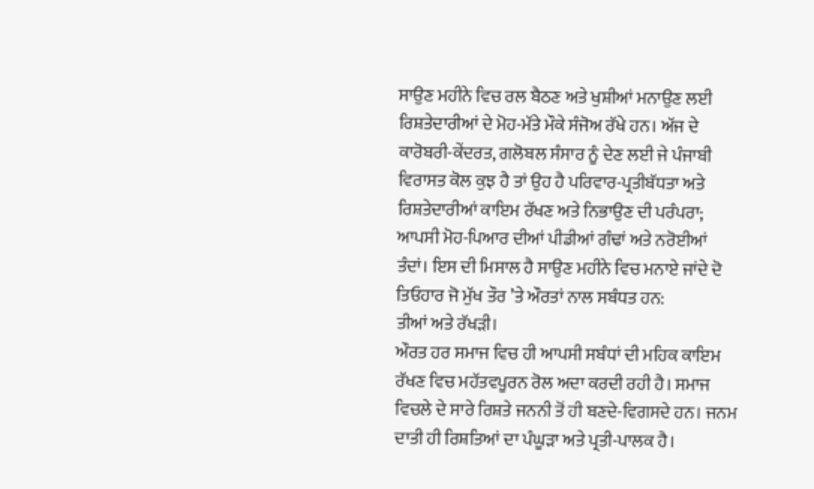ਸਾਉਣ ਮਹੀਨੇ ਵਿਚ ਰਲ ਬੈਠਣ ਅਤੇ ਖੁਸ਼ੀਆਂ ਮਨਾਉਣ ਲਈ ਰਿਸ਼ਤੇਦਾਰੀਆਂ ਦੇ ਮੋਹ-ਮੱਤੇ ਮੌਕੇ ਸੰਜੋਅ ਰੱਖੇ ਹਨ। ਅੱਜ ਦੇ ਕਾਰੋਬਰੀ-ਕੇਂਦਰਤ, ਗਲੋਬਲ ਸੰਸਾਰ ਨੂੰ ਦੇਣ ਲਈ ਜੇ ਪੰਜਾਬੀ ਵਿਰਾਸਤ ਕੋਲ ਕੁਝ ਹੈ ਤਾਂ ਉਹ ਹੈ ਪਰਿਵਾਰ-ਪ੍ਰਤੀਬੱਧਤਾ ਅਤੇ ਰਿਸ਼ਤੇਦਾਰੀਆਂ ਕਾਇਮ ਰੱਖਣ ਅਤੇ ਨਿਭਾਉਣ ਦੀ ਪਰੰਪਰਾ; ਆਪਸੀ ਮੋਹ-ਪਿਆਰ ਦੀਆਂ ਪੀਡੀਆਂ ਗੰਢਾਂ ਅਤੇ ਨਰੋਈਆਂ ਤੰਦਾਂ। ਇਸ ਦੀ ਮਿਸਾਲ ਹੈ ਸਾਉਣ ਮਹੀਨੇ ਵਿਚ ਮਨਾਏ ਜਾਂਦੇ ਦੋ ਤਿਓਹਾਰ ਜੋ ਮੁੱਖ ਤੌਰ ’ਤੇ ਔਰਤਾਂ ਨਾਲ ਸਬੰਧਤ ਹਨ:
ਤੀਆਂ ਅਤੇ ਰੱਖੜੀ।
ਔਰਤ ਹਰ ਸਮਾਜ ਵਿਚ ਹੀ ਆਪਸੀ ਸਬੰਧਾਂ ਦੀ ਮਹਿਕ ਕਾਇਮ ਰੱਖਣ ਵਿਚ ਮਹੱਤਵਪੂਰਨ ਰੋਲ ਅਦਾ ਕਰਦੀ ਰਹੀ ਹੈ। ਸਮਾਜ ਵਿਚਲੇ ਦੇ ਸਾਰੇ ਰਿਸ਼ਤੇ ਜਨਨੀ ਤੋਂ ਹੀ ਬਣਦੇ-ਵਿਗਸਦੇ ਹਨ। ਜਨਮ ਦਾਤੀ ਹੀ ਰਿਸ਼ਤਿਆਂ ਦਾ ਪੰਘੂੜਾ ਅਤੇ ਪ੍ਰਤੀ-ਪਾਲਕ ਹੈ।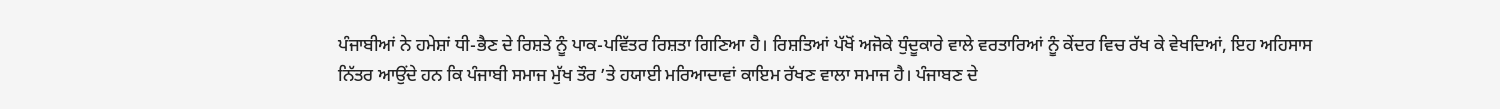ਪੰਜਾਬੀਆਂ ਨੇ ਹਮੇਸ਼ਾਂ ਧੀ-ਭੈਣ ਦੇ ਰਿਸ਼ਤੇ ਨੂੰ ਪਾਕ-ਪਵਿੱਤਰ ਰਿਸ਼ਤਾ ਗਿਣਿਆ ਹੈ। ਰਿਸ਼ਤਿਆਂ ਪੱਖੋਂ ਅਜੋਕੇ ਧੁੰਦੂਕਾਰੇ ਵਾਲੇ ਵਰਤਾਰਿਆਂ ਨੂੰ ਕੇਂਦਰ ਵਿਚ ਰੱਖ ਕੇ ਵੇਖਦਿਆਂ, ਇਹ ਅਹਿਸਾਸ ਨਿੱਤਰ ਆਉਂਦੇ ਹਨ ਕਿ ਪੰਜਾਬੀ ਸਮਾਜ ਮੁੱਖ ਤੌਰ ’ਤੇ ਹਯਾਈ ਮਰਿਆਦਾਵਾਂ ਕਾਇਮ ਰੱਖਣ ਵਾਲਾ ਸਮਾਜ ਹੈ। ਪੰਜਾਬਣ ਦੇ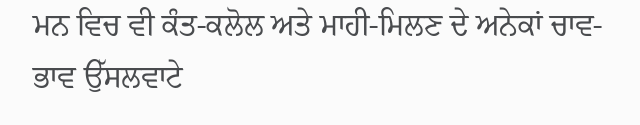ਮਨ ਵਿਚ ਵੀ ਕੰਤ-ਕਲੋਲ ਅਤੇ ਮਾਹੀ-ਮਿਲਣ ਦੇ ਅਨੇਕਾਂ ਚਾਵ-ਭਾਵ ਉੱਸਲਵਾਟੇ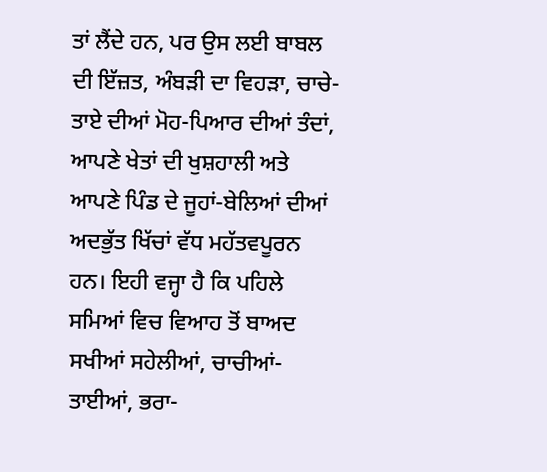ਤਾਂ ਲੈਂਦੇ ਹਨ, ਪਰ ਉਸ ਲਈ ਬਾਬਲ ਦੀ ਇੱਜ਼ਤ, ਅੰਬੜੀ ਦਾ ਵਿਹੜਾ, ਚਾਚੇ-ਤਾਏ ਦੀਆਂ ਮੋਹ-ਪਿਆਰ ਦੀਆਂ ਤੰਦਾਂ, ਆਪਣੇ ਖੇਤਾਂ ਦੀ ਖੁਸ਼ਹਾਲੀ ਅਤੇ ਆਪਣੇ ਪਿੰਡ ਦੇ ਜੂਹਾਂ-ਬੇਲਿਆਂ ਦੀਆਂ ਅਦਭੁੱਤ ਖਿੱਚਾਂ ਵੱਧ ਮਹੱਤਵਪੂਰਨ ਹਨ। ਇਹੀ ਵਜ੍ਹਾ ਹੈ ਕਿ ਪਹਿਲੇ ਸਮਿਆਂ ਵਿਚ ਵਿਆਹ ਤੋਂ ਬਾਅਦ ਸਖੀਆਂ ਸਹੇਲੀਆਂ, ਚਾਚੀਆਂ-ਤਾਈਆਂ, ਭਰਾ-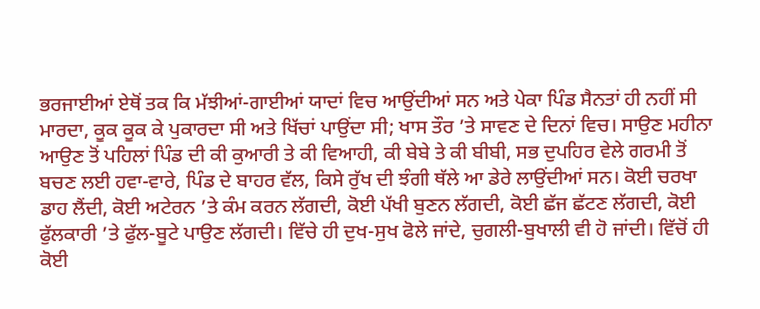ਭਰਜਾਈਆਂ ਏਥੋਂ ਤਕ ਕਿ ਮੱਝੀਆਂ-ਗਾਈਆਂ ਯਾਦਾਂ ਵਿਚ ਆਉਂਦੀਆਂ ਸਨ ਅਤੇ ਪੇਕਾ ਪਿੰਡ ਸੈਨਤਾਂ ਹੀ ਨਹੀਂ ਸੀ ਮਾਰਦਾ, ਕੂਕ ਕੂਕ ਕੇ ਪੁਕਾਰਦਾ ਸੀ ਅਤੇ ਖਿੱਚਾਂ ਪਾਉਂਦਾ ਸੀ; ਖਾਸ ਤੌਰ ’ਤੇ ਸਾਵਣ ਦੇ ਦਿਨਾਂ ਵਿਚ। ਸਾਉਣ ਮਹੀਨਾ ਆਉਣ ਤੋਂ ਪਹਿਲਾਂ ਪਿੰਡ ਦੀ ਕੀ ਕੁਆਰੀ ਤੇ ਕੀ ਵਿਆਹੀ, ਕੀ ਬੇਬੇ ਤੇ ਕੀ ਬੀਬੀ, ਸਭ ਦੁਪਹਿਰ ਵੇਲੇ ਗਰਮੀ ਤੋਂ ਬਚਣ ਲਈ ਹਵਾ-ਵਾਰੇ, ਪਿੰਡ ਦੇ ਬਾਹਰ ਵੱਲ, ਕਿਸੇ ਰੁੱਖ ਦੀ ਝੰਗੀ ਥੱਲੇ ਆ ਡੇਰੇ ਲਾਉਂਦੀਆਂ ਸਨ। ਕੋਈ ਚਰਖਾ ਡਾਹ ਲੈਂਦੀ, ਕੋਈ ਅਟੇਰਨ ’ਤੇ ਕੰਮ ਕਰਨ ਲੱਗਦੀ, ਕੋਈ ਪੱਖੀ ਬੁਣਨ ਲੱਗਦੀ, ਕੋਈ ਛੱਜ ਛੱਟਣ ਲੱਗਦੀ, ਕੋਈ ਫੁੱਲਕਾਰੀ ’ਤੇ ਫੁੱਲ-ਬੂਟੇ ਪਾਉਣ ਲੱਗਦੀ। ਵਿੱਚੇ ਹੀ ਦੁਖ-ਸੁਖ ਫੋਲੇ ਜਾਂਦੇ, ਚੁਗਲੀ-ਬੁਖਾਲੀ ਵੀ ਹੋ ਜਾਂਦੀ। ਵਿੱਚੋਂ ਹੀ ਕੋਈ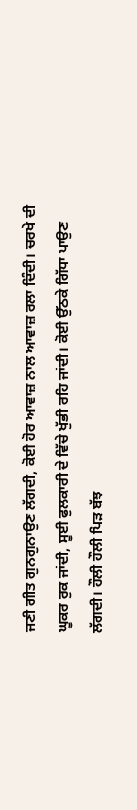ਜਣੀ ਗੀਤ ਗੁਨਗੁਨਾਉਣ ਲੱਗਦੀ, ਕੋਈ ਹੋਰ ਆਵਾਜ਼ ਨਾਲ ਆਵਾਜ਼ ਰਲਾ ਦਿੰਦੀ। ਚਰਖੇ ਦੀ ਘੂਕਰ ਰੁਕ ਜਾਂਦੀ, ਸੂਈ ਫੁਲਕਾਰੀ ਦੇ ਵਿੱਚੇ ਖੁੱਭੀ ਰਹਿ ਜਾਂਦੀ। ਕੋਈ ਉੱਠਕੇ ਗਿੱਧਾ ਪਾਉਣ ਲੱਗਦੀ। ਹੌਲੀ ਹੌਲੀ ਪਿੜ ਬੱਝ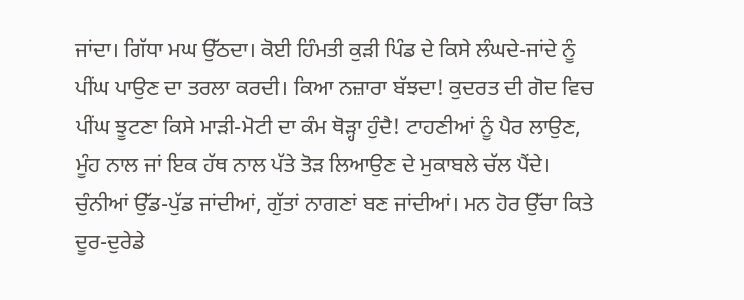ਜਾਂਦਾ। ਗਿੱਧਾ ਮਘ ਉੱਠਦਾ। ਕੋਈ ਹਿੰਮਤੀ ਕੁੜੀ ਪਿੰਡ ਦੇ ਕਿਸੇ ਲੰਘਦੇ-ਜਾਂਦੇ ਨੂੰ ਪੀਂਘ ਪਾਉਣ ਦਾ ਤਰਲਾ ਕਰਦੀ। ਕਿਆ ਨਜ਼ਾਰਾ ਬੱਝਦਾ! ਕੁਦਰਤ ਦੀ ਗੋਦ ਵਿਚ ਪੀਂਘ ਝੂਟਣਾ ਕਿਸੇ ਮਾੜੀ-ਮੋਟੀ ਦਾ ਕੰਮ ਥੋੜ੍ਹਾ ਹੁੰਦੈ! ਟਾਹਣੀਆਂ ਨੂੰ ਪੈਰ ਲਾਉਣ, ਮੂੰਹ ਨਾਲ ਜਾਂ ਇਕ ਹੱਥ ਨਾਲ ਪੱਤੇ ਤੋੜ ਲਿਆਉਣ ਦੇ ਮੁਕਾਬਲੇ ਚੱਲ ਪੈਂਦੇ। ਚੁੰਨੀਆਂ ਉੱਡ-ਪੁੱਡ ਜਾਂਦੀਆਂ, ਗੁੱਤਾਂ ਨਾਗਣਾਂ ਬਣ ਜਾਂਦੀਆਂ। ਮਨ ਹੋਰ ਉੱਚਾ ਕਿਤੇ ਦੂਰ-ਦੁਰੇਡੇ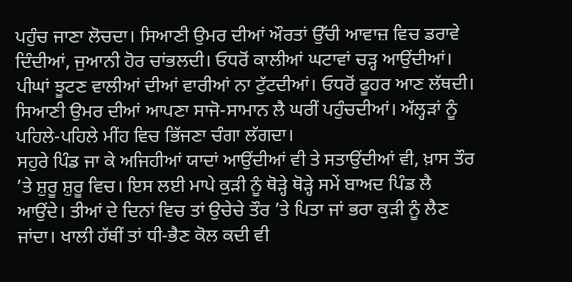ਪਹੁੰਚ ਜਾਣਾ ਲੋਚਦਾ। ਸਿਆਣੀ ਉਮਰ ਦੀਆਂ ਔਰਤਾਂ ਉੱਚੀ ਆਵਾਜ਼ ਵਿਚ ਡਰਾਵੇ ਦਿੰਦੀਆਂ, ਜੁਆਨੀ ਹੋਰ ਚਾਂਭਲਦੀ। ਓਧਰੋਂ ਕਾਲੀਆਂ ਘਟਾਵਾਂ ਚੜ੍ਹ ਆਉਂਦੀਆਂ। ਪੀਘਾਂ ਝੂਟਣ ਵਾਲੀਆਂ ਦੀਆਂ ਵਾਰੀਆਂ ਨਾ ਟੁੱਟਦੀਆਂ। ਓਧਰੋਂ ਫੂਹਰ ਆਣ ਲੱਥਦੀ। ਸਿਆਣੀ ਉਮਰ ਦੀਆਂ ਆਪਣਾ ਸਾਜੋ-ਸਾਮਾਨ ਲੈ ਘਰੀਂ ਪਹੁੰਚਦੀਆਂ। ਅੱਲ੍ਹੜਾਂ ਨੂੰ ਪਹਿਲੇ-ਪਹਿਲੇ ਮੀਂਹ ਵਿਚ ਭਿੱਜਣਾ ਚੰਗਾ ਲੱਗਦਾ।
ਸਹੁਰੇ ਪਿੰਡ ਜਾ ਕੇ ਅਜਿਹੀਆਂ ਯਾਦਾਂ ਆਉਂਦੀਆਂ ਵੀ ਤੇ ਸਤਾਉਂਦੀਆਂ ਵੀ, ਖ਼ਾਸ ਤੌਰ ’ਤੇ ਸ਼ੁਰੂ ਸ਼ੁਰੂ ਵਿਚ। ਇਸ ਲਈ ਮਾਪੇ ਕੁੜੀ ਨੂੰ ਥੋੜ੍ਹੇ ਥੋੜ੍ਹੇ ਸਮੇਂ ਬਾਅਦ ਪਿੰਡ ਲੈ ਆਉਂਦੇ। ਤੀਆਂ ਦੇ ਦਿਨਾਂ ਵਿਚ ਤਾਂ ਉਚੇਚੇ ਤੌਰ ’ਤੇ ਪਿਤਾ ਜਾਂ ਭਰਾ ਕੁੜੀ ਨੂੰ ਲੈਣ ਜਾਂਦਾ। ਖਾਲੀ ਹੱਥੀਂ ਤਾਂ ਧੀ-ਭੈਣ ਕੋਲ ਕਦੀ ਵੀ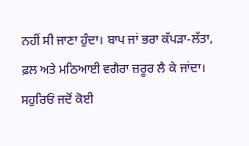ਨਹੀਂ ਸੀ ਜਾਣਾ ਹੁੰਦਾ। ਬਾਪ ਜਾਂ ਭਰਾ ਕੱਪੜਾ-ਲੱਤਾ, ਫ਼ਲ ਅਤੇ ਮਠਿਆਈ ਵਗੈਰਾ ਜ਼ਰੂਰ ਲੈ ਕੇ ਜਾਂਦਾ। ਸਹੁਰਿਓਂ ਜਦੋਂ ਕੋਈ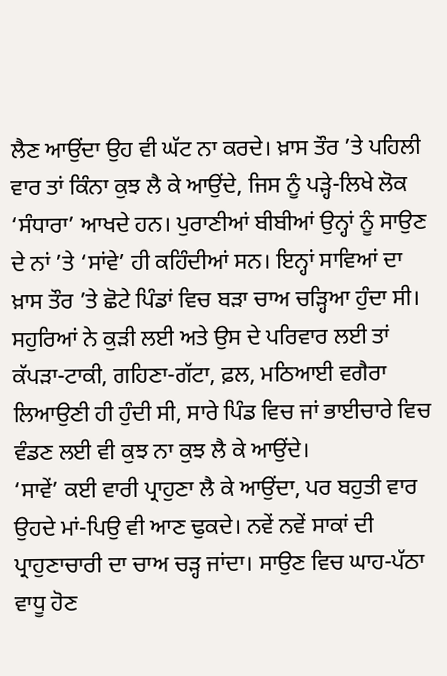ਲੈਣ ਆਉਂਦਾ ਉਹ ਵੀ ਘੱਟ ਨਾ ਕਰਦੇ। ਖ਼ਾਸ ਤੌਰ ’ਤੇ ਪਹਿਲੀ ਵਾਰ ਤਾਂ ਕਿੰਨਾ ਕੁਝ ਲੈ ਕੇ ਆਉਂਦੇ, ਜਿਸ ਨੂੰ ਪੜ੍ਹੇ-ਲਿਖੇ ਲੋਕ ‘ਸੰਧਾਰਾ’ ਆਖਦੇ ਹਨ। ਪੁਰਾਣੀਆਂ ਬੀਬੀਆਂ ਉਨ੍ਹਾਂ ਨੂੰ ਸਾਉਣ ਦੇ ਨਾਂ ’ਤੇ ‘ਸਾਂਵੇ’ ਹੀ ਕਹਿੰਦੀਆਂ ਸਨ। ਇਨ੍ਹਾਂ ਸਾਵਿਆਂ ਦਾ ਖ਼ਾਸ ਤੌਰ ’ਤੇ ਛੋਟੇ ਪਿੰਡਾਂ ਵਿਚ ਬੜਾ ਚਾਅ ਚੜ੍ਹਿਆ ਹੁੰਦਾ ਸੀ। ਸਹੁਰਿਆਂ ਨੇ ਕੁੜੀ ਲਈ ਅਤੇ ਉਸ ਦੇ ਪਰਿਵਾਰ ਲਈ ਤਾਂ ਕੱਪੜਾ-ਟਾਕੀ, ਗਹਿਣਾ-ਗੱਟਾ, ਫ਼ਲ, ਮਠਿਆਈ ਵਗੈਰਾ ਲਿਆਉਣੀ ਹੀ ਹੁੰਦੀ ਸੀ, ਸਾਰੇ ਪਿੰਡ ਵਿਚ ਜਾਂ ਭਾਈਚਾਰੇ ਵਿਚ ਵੰਡਣ ਲਈ ਵੀ ਕੁਝ ਨਾ ਕੁਝ ਲੈ ਕੇ ਆਉਂਦੇ।
‘ਸਾਵੇਂ’ ਕਈ ਵਾਰੀ ਪ੍ਰਾਹੁਣਾ ਲੈ ਕੇ ਆਉਂਦਾ, ਪਰ ਬਹੁਤੀ ਵਾਰ ਉਹਦੇ ਮਾਂ-ਪਿਉ ਵੀ ਆਣ ਢੁਕਦੇ। ਨਵੇਂ ਨਵੇਂ ਸਾਕਾਂ ਦੀ ਪ੍ਰਾਹੁਣਾਚਾਰੀ ਦਾ ਚਾਅ ਚੜ੍ਹ ਜਾਂਦਾ। ਸਾਉਣ ਵਿਚ ਘਾਹ-ਪੱਠਾ ਵਾਧੂ ਹੋਣ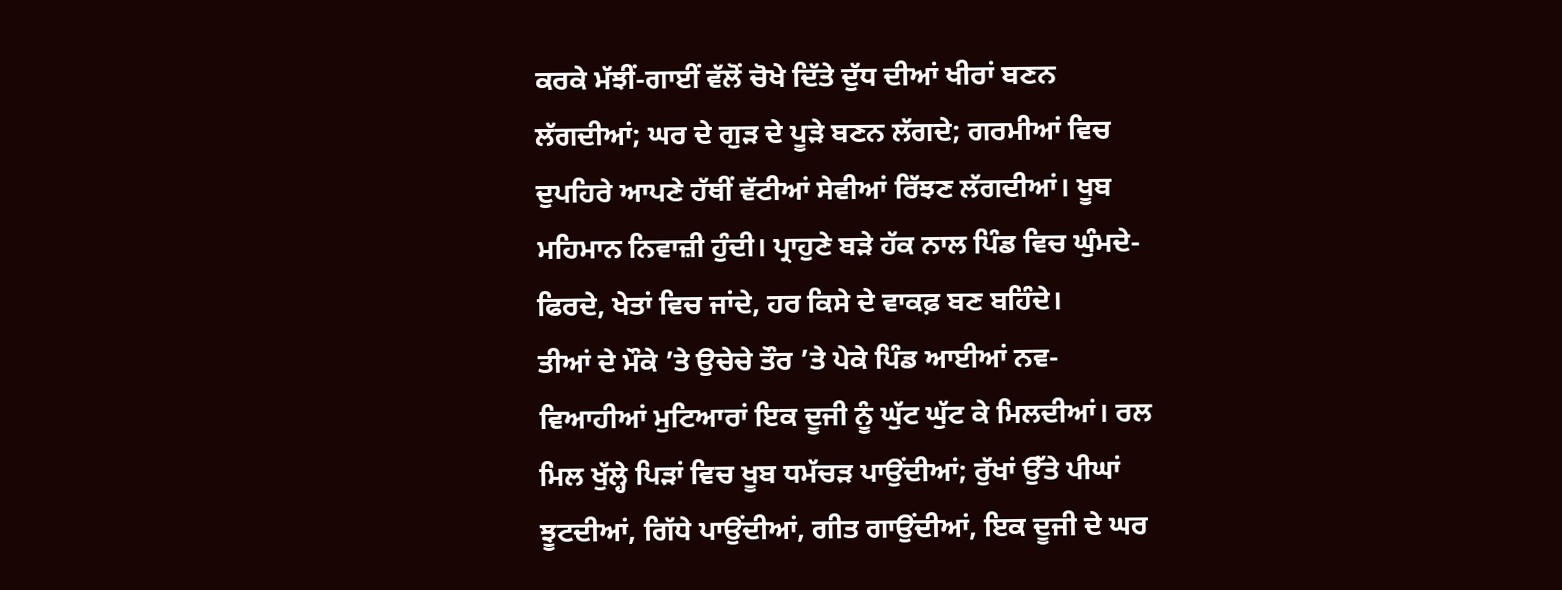ਕਰਕੇ ਮੱਝੀਂ-ਗਾਈਂ ਵੱਲੋਂ ਚੋਖੇ ਦਿੱਤੇ ਦੁੱਧ ਦੀਆਂ ਖੀਰਾਂ ਬਣਨ ਲੱਗਦੀਆਂ; ਘਰ ਦੇ ਗੁੜ ਦੇ ਪੂੜੇ ਬਣਨ ਲੱਗਦੇ; ਗਰਮੀਆਂ ਵਿਚ ਦੁਪਹਿਰੇ ਆਪਣੇ ਹੱਥੀਂ ਵੱਟੀਆਂ ਸੇਵੀਆਂ ਰਿੱਝਣ ਲੱਗਦੀਆਂ। ਖੂਬ ਮਹਿਮਾਨ ਨਿਵਾਜ਼ੀ ਹੁੰਦੀ। ਪ੍ਰਾਹੁਣੇ ਬੜੇ ਹੱਕ ਨਾਲ ਪਿੰਡ ਵਿਚ ਘੁੰਮਦੇ-ਫਿਰਦੇ, ਖੇਤਾਂ ਵਿਚ ਜਾਂਦੇ, ਹਰ ਕਿਸੇ ਦੇ ਵਾਕਫ਼ ਬਣ ਬਹਿੰਦੇ।
ਤੀਆਂ ਦੇ ਮੌਕੇ ’ਤੇ ਉਚੇਚੇ ਤੌਰ ’ਤੇ ਪੇਕੇ ਪਿੰਡ ਆਈਆਂ ਨਵ-ਵਿਆਹੀਆਂ ਮੁਟਿਆਰਾਂ ਇਕ ਦੂਜੀ ਨੂੰ ਘੁੱਟ ਘੁੱਟ ਕੇ ਮਿਲਦੀਆਂ। ਰਲ ਮਿਲ ਖੁੱਲ੍ਹੇ ਪਿੜਾਂ ਵਿਚ ਖੂਬ ਧਮੱਚੜ ਪਾਉਂਦੀਆਂ; ਰੁੱਖਾਂ ਉੱਤੇ ਪੀਘਾਂ ਝੂਟਦੀਆਂ, ਗਿੱਧੇ ਪਾਉਂਦੀਆਂ, ਗੀਤ ਗਾਉਂਦੀਆਂ, ਇਕ ਦੂਜੀ ਦੇ ਘਰ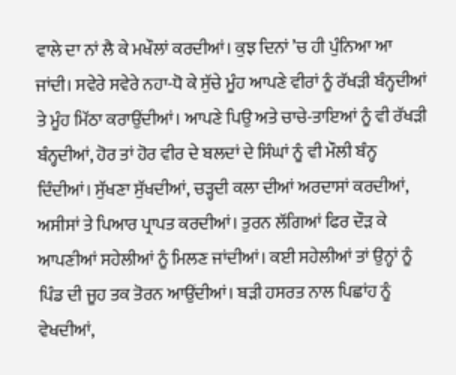ਵਾਲੇ ਦਾ ਨਾਂ ਲੈ ਕੇ ਮਖੌਲਾਂ ਕਰਦੀਆਂ। ਕੁਝ ਦਿਨਾਂ ’ਚ ਹੀ ਪੁੰਨਿਆ ਆ ਜਾਂਦੀ। ਸਵੇਰੇ ਸਵੇਰੇ ਨਹਾ-ਧੋ ਕੇ ਸੁੱਚੇ ਮੂੰਹ ਆਪਣੇ ਵੀਰਾਂ ਨੂੰ ਰੱਖੜੀ ਬੰਨ੍ਹਦੀਆਂ ਤੇ ਮੂੰਹ ਮਿੱਠਾ ਕਰਾਉਂਦੀਆਂ। ਆਪਣੇ ਪਿਉ ਅਤੇ ਚਾਚੇ-ਤਾਇਆਂ ਨੂੰ ਵੀ ਰੱਖੜੀ ਬੰਨ੍ਹਦੀਆਂ, ਹੋਰ ਤਾਂ ਹੋਰ ਵੀਰ ਦੇ ਬਲਦਾਂ ਦੇ ਸਿੰਘਾਂ ਨੂੰ ਵੀ ਮੌਲੀ ਬੰਨ੍ਹ ਦਿੰਦੀਆਂ। ਸੁੱਖਣਾ ਸੁੱਖਦੀਆਂ, ਚੜ੍ਹਦੀ ਕਲਾ ਦੀਆਂ ਅਰਦਾਸਾਂ ਕਰਦੀਆਂ, ਅਸੀਸਾਂ ਤੇ ਪਿਆਰ ਪ੍ਰਾਪਤ ਕਰਦੀਆਂ। ਤੁਰਨ ਲੱਗਿਆਂ ਫਿਰ ਦੌੜ ਕੇ ਆਪਣੀਆਂ ਸਹੇਲੀਆਂ ਨੂੰ ਮਿਲਣ ਜਾਂਦੀਆਂ। ਕਈ ਸਹੇਲੀਆਂ ਤਾਂ ਉਨ੍ਹਾਂ ਨੂੰ ਪਿੰਡ ਦੀ ਜੂਹ ਤਕ ਤੋਰਨ ਆਉਂਦੀਆਂ। ਬੜੀ ਹਸਰਤ ਨਾਲ ਪਿਛਾਂਹ ਨੂੰ ਵੇਖਦੀਆਂ,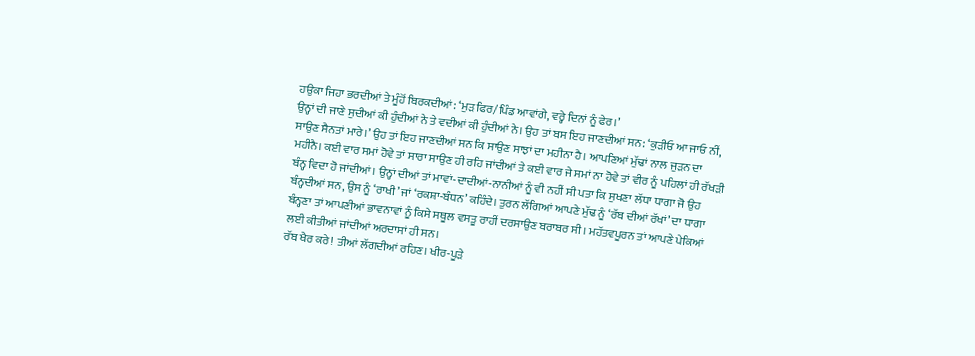ਹਉਕਾ ਜਿਹਾ ਭਰਦੀਆਂ ਤੇ ਮੂੰਹੋਂ ਬਿਰਕਦੀਆਂ: ‘ਮੁੜ ਫਿਰ/ਪਿੰਡ ਆਵਾਂਗੇ, ਵਰ੍ਹੇ ਦਿਨਾਂ ਨੂੰ ਫੇਰ।’
ਉਨ੍ਹਾਂ ਦੀ ਜਾਣੇ ਸੁਦੀਆਂ ਕੀ ਹੁੰਦੀਆਂ ਨੇ ਤੇ ਵਦੀਆਂ ਕੀ ਹੁੰਦੀਆਂ ਨੇ। ਉਹ ਤਾਂ ਬਸ ਇਹ ਜਾਣਦੀਆਂ ਸਨ: ‘ਕੁੜੀਓ ਆ ਜਾਓ ਨੀਂ, ਸਾਉਣ ਸੈਨਤਾਂ ਮਾਰੇ।’ ਉਹ ਤਾਂ ਇਹ ਜਾਣਦੀਆਂ ਸਨ ਕਿ ਸਾਉਣ ਸਾਝਾਂ ਦਾ ਮਹੀਨਾ ਹੈ। ਆਪਣਿਆਂ ਮੁੱਢਾਂ ਨਾਲ ਜੁੜਨ ਦਾ ਮਹੀਨੈ। ਕਈ ਵਾਰ ਸਮਾਂ ਹੋਵੇ ਤਾਂ ਸਾਰਾ ਸਾਉਣ ਹੀ ਰਹਿ ਜਾਂਦੀਆਂ ਤੇ ਕਈ ਵਾਰ ਜੇ ਸਮਾਂ ਨਾ ਹੋਵੇ ਤਾਂ ਵੀਰ ਨੂੰ ਪਹਿਲਾਂ ਹੀ ਰੱਖੜੀ ਬੰਨ੍ਹ ਵਿਦਾ ਹੋ ਜਾਂਦੀਆਂ। ਉਨ੍ਹਾਂ ਦੀਆਂ ਤਾਂ ਮਾਵਾਂ-ਦਾਦੀਆਂ-ਨਾਨੀਆਂ ਨੂੰ ਵੀ ਨਹੀਂ ਸੀ ਪਤਾ ਕਿ ਸੁਖਣਾ ਲੱਧਾ ਧਾਗਾ ਜੋ ਉਹ ਬੰਨ੍ਹਦੀਆਂ ਸਨ, ਉਸ ਨੂੰ ‘ਰਾਖੀ’ ਜਾਂ ‘ਰਕਸ਼ਾ-ਬੰਧਨ’ ਕਹਿੰਦੇ। ਤੁਰਨ ਲੱਗਿਆਂ ਆਪਣੇ ਮੁੱਢ ਨੂੰ ‘ਰੱਬ ਦੀਆਂ ਰੱਖਾਂ’ ਦਾ ਧਾਗਾ ਬੰਨ੍ਹਣਾ ਤਾਂ ਆਪਣੀਆਂ ਭਾਵਨਾਵਾਂ ਨੂੰ ਕਿਸੇ ਸਥੂਲ ਵਸਤੂ ਰਾਹੀਂ ਦਰਸਾਉਣ ਬਰਾਬਰ ਸੀ। ਮਹੱਤਵਪੂਰਨ ਤਾਂ ਆਪਣੇ ਪੇਕਿਆਂ ਲਈ ਕੀਤੀਆਂ ਜਾਂਦੀਆਂ ਅਰਦਾਸਾਂ ਹੀ ਸਨ।
ਰੱਬ ਖੈਰ ਕਰੇ! ਤੀਆਂ ਲੱਗਦੀਆਂ ਰਹਿਣ। ਖੀਰ-ਪੂੜੇ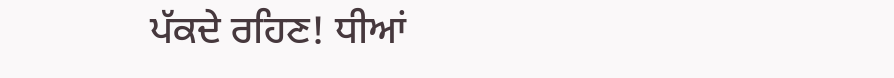ਪੱਕਦੇ ਰਹਿਣ! ਧੀਆਂ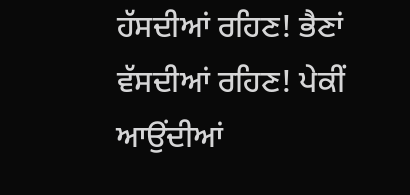ਹੱਸਦੀਆਂ ਰਹਿਣ! ਭੈਣਾਂ ਵੱਸਦੀਆਂ ਰਹਿਣ! ਪੇਕੀਂ ਆਉਂਦੀਆਂ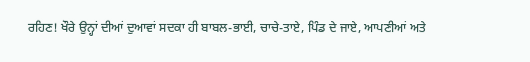ਰਹਿਣ! ਖੌਰੇ ਉਨ੍ਹਾਂ ਦੀਆਂ ਦੁਆਵਾਂ ਸਦਕਾ ਹੀ ਬਾਬਲ-ਭਾਈ, ਚਾਚੇ-ਤਾਏ, ਪਿੰਡ ਦੇ ਜਾਏ, ਆਪਣੀਆਂ ਅਤੇ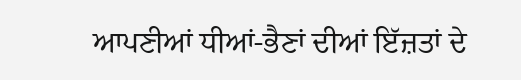ਆਪਣੀਆਂ ਧੀਆਂ-ਭੈਣਾਂ ਦੀਆਂ ਇੱਜ਼ਤਾਂ ਦੇ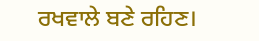ਰਖਵਾਲੇ ਬਣੇ ਰਹਿਣ।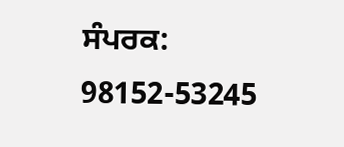ਸੰਪਰਕ: 98152-53245